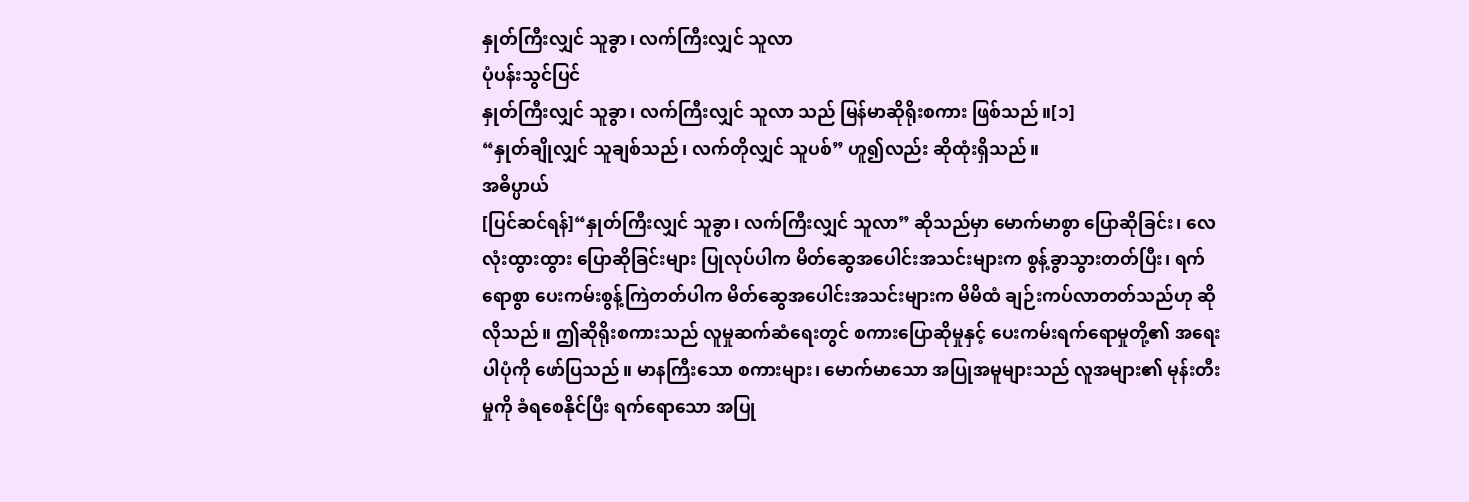နှုတ်ကြီးလျှင် သူခွာ၊ လက်ကြီးလျှင် သူလာ
ပုံပန်းသွင်ပြင်
နှုတ်ကြီးလျှင် သူခွာ၊ လက်ကြီးလျှင် သူလာ သည် မြန်မာဆိုရိုးစကား ဖြစ်သည်။[၁]
“နှုတ်ချိုလျှင် သူချစ်သည်၊ လက်တိုလျှင် သူပစ်” ဟူ၍လည်း ဆိုထုံးရှိသည်။
အဓိပ္ပာယ်
[ပြင်ဆင်ရန်]“နှုတ်ကြီးလျှင် သူခွာ၊ လက်ကြီးလျှင် သူလာ” ဆိုသည်မှာ မောက်မာစွာ ပြောဆိုခြင်း၊ လေလုံးထွားထွား ပြောဆိုခြင်းများ ပြုလုပ်ပါက မိတ်ဆွေအပေါင်းအသင်းများက စွန့်ခွာသွားတတ်ပြီး၊ ရက်ရောစွာ ပေးကမ်းစွန့်ကြဲတတ်ပါက မိတ်ဆွေအပေါင်းအသင်းများက မိမိထံ ချဉ်းကပ်လာတတ်သည်ဟု ဆိုလိုသည်။ ဤဆိုရိုးစကားသည် လူမှုဆက်ဆံရေးတွင် စကားပြောဆိုမှုနှင့် ပေးကမ်းရက်ရောမှုတို့၏ အရေးပါပုံကို ဖော်ပြသည်။ မာနကြီးသော စကားများ၊ မောက်မာသော အပြုအမူများသည် လူအများ၏ မုန်းတီးမှုကို ခံရစေနိုင်ပြီး ရက်ရောသော အပြု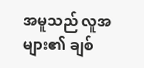အမူသည် လူအများ၏ ချစ်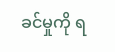ခင်မှုကို ရ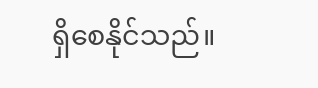ရှိစေနိုင်သည်။